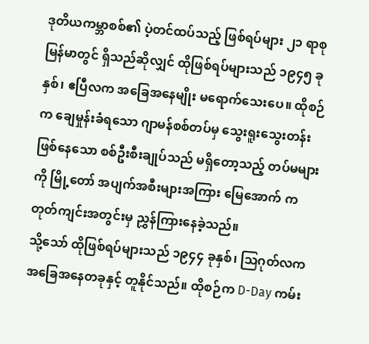ဒုတိယကမ္ဘာစစ်၏ ပဲ့တင်ထပ်သည့် ဖြစ်ရပ်များ ၂၁ ရာစု မြန်မာတွင် ရှိသည်ဆိုလျှင် ထိုဖြစ်ရပ်များသည် ၁၉၄၅ ခုနှစ်၊ ဧပြီလက အခြေအနေမျိုး မရောက်သေးပေ။ ထိုစဉ်က ချေမှုန်းခံရသော ဂျာမန်စစ်တပ်မှ သွေးရူးသွေးတန်း ဖြစ်နေသော စစ်ဦးစီးချုပ်သည် မရှိတော့သည့် တပ်မများကို မြို့တော် အပျက်အစီးများအကြား မြေအောက် ကတုတ်ကျင်းအတွင်းမှ ညွှန်ကြားနေခဲ့သည်။
သို့သော် ထိုဖြစ်ရပ်များသည် ၁၉၄၄ ခုနှစ်၊ သြဂုတ်လက အခြေအနေတခုနှင့် တူနိုင်သည်။ ထိုစဉ်က D-Day ကမ်း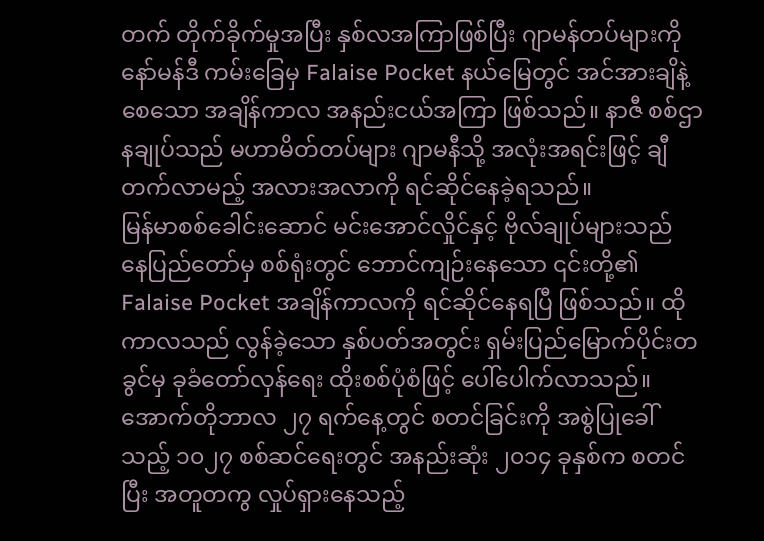တက် တိုက်ခိုက်မှုအပြီး နှစ်လအကြာဖြစ်ပြီး ဂျာမန်တပ်များကို နော်မန်ဒီ ကမ်းခြေမှ Falaise Pocket နယ်မြေတွင် အင်အားချိနဲ့စေသော အချိန်ကာလ အနည်းငယ်အကြာ ဖြစ်သည်။ နာဇီ စစ်ဌာနချုပ်သည် မဟာမိတ်တပ်များ ဂျာမနီသို့ အလုံးအရင်းဖြင့် ချီတက်လာမည့် အလားအလာကို ရင်ဆိုင်နေခဲ့ရသည်။
မြန်မာစစ်ခေါင်းဆောင် မင်းအောင်လှိုင်နှင့် ဗိုလ်ချုပ်များသည် နေပြည်တော်မှ စစ်ရုံးတွင် ဘောင်ကျဉ်းနေသော ၎င်းတို့၏ Falaise Pocket အချိန်ကာလကို ရင်ဆိုင်နေရပြီ ဖြစ်သည်။ ထိုကာလသည် လွန်ခဲ့သော နှစ်ပတ်အတွင်း ရှမ်းပြည်မြောက်ပိုင်းတခွင်မှ ခုခံတော်လှန်ရေး ထိုးစစ်ပုံစံဖြင့် ပေါ်ပေါက်လာသည်။
အောက်တိုဘာလ ၂၇ ရက်နေ့တွင် စတင်ခြင်းကို အစွဲပြုခေါ်သည့် ၁၀၂၇ စစ်ဆင်ရေးတွင် အနည်းဆုံး ၂၀၁၄ ခုနှစ်က စတင်ပြီး အတူတကွ လှုပ်ရှားနေသည့်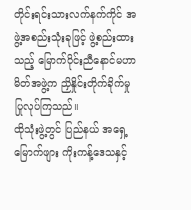တိုင်းရင်းသားလက်နက်ကိုင် အဖွဲ့အစည်းသုံးခုဖြင့် ဖွဲ့စည်းထားသည့် မြောက်ပိုင်းညီနောင်မဟာမိတ်အဖွဲ့က ညှိနှိုင်းတိုက်ခိုက်မှု ပြုလုပ်ကြသည်။
ထိုသုံးဖွဲ့တွင် ပြည်နယ် အရှေ့မြောက်ဖျား ကိုးကန့်ဒေသနှင့်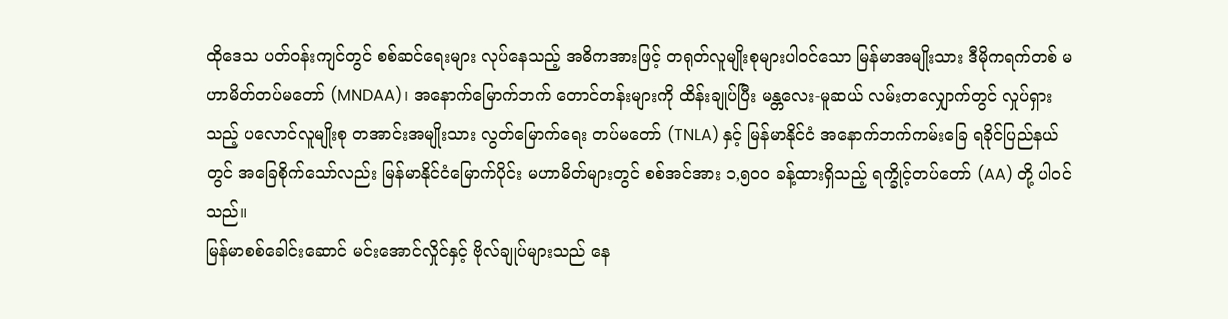ထိုဒေသ ပတ်ဝန်းကျင်တွင် စစ်ဆင်ရေးများ လုပ်နေသည့် အဓိကအားဖြင့် တရုတ်လူမျိုးစုများပါဝင်သော မြန်မာအမျိုးသား ဒီမိုကရက်တစ် မဟာမိတ်တပ်မတော် (MNDAA)၊ အနောက်မြောက်ဘက် တောင်တန်းများကို ထိန်းချုပ်ပြီး မန္တလေး-မူဆယ် လမ်းတလျှောက်တွင် လှုပ်ရှားသည့် ပလောင်လူမျိုးစု တအာင်းအမျိုးသား လွတ်မြောက်ရေး တပ်မတော် (TNLA) နှင့် မြန်မာနိုင်ငံ အနောက်ဘက်ကမ်းခြေ ရခိုင်ပြည်နယ်တွင် အခြေစိုက်သော်လည်း မြန်မာနိုင်ငံမြောက်ပိုင်း မဟာမိတ်များတွင် စစ်အင်အား ၁,၅၀၀ ခန့်ထားရှိသည့် ရက္ခိုင့်တပ်တော် (AA) တို့ ပါဝင်သည်။
မြန်မာစစ်ခေါင်းဆောင် မင်းအောင်လှိုင်နှင့် ဗိုလ်ချုပ်များသည် နေ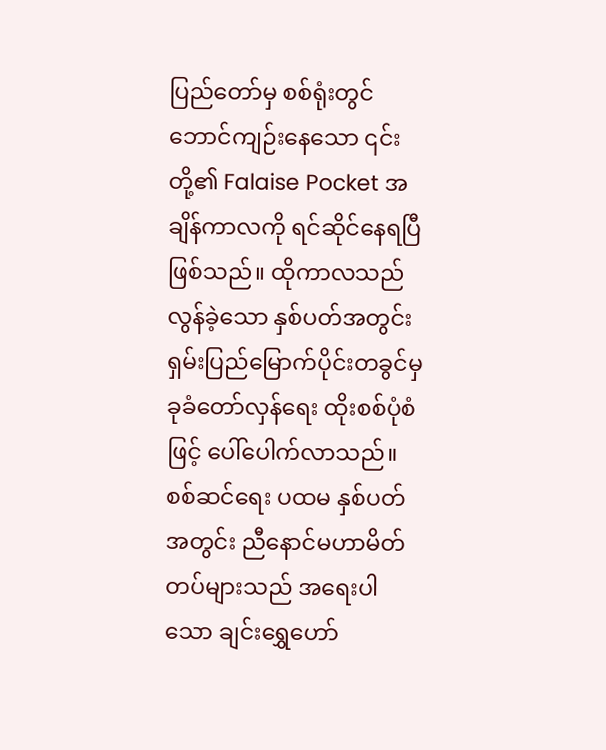ပြည်တော်မှ စစ်ရုံးတွင် ဘောင်ကျဉ်းနေသော ၎င်းတို့၏ Falaise Pocket အချိန်ကာလကို ရင်ဆိုင်နေရပြီ ဖြစ်သည်။ ထိုကာလသည် လွန်ခဲ့သော နှစ်ပတ်အတွင်း ရှမ်းပြည်မြောက်ပိုင်းတခွင်မှ ခုခံတော်လှန်ရေး ထိုးစစ်ပုံစံဖြင့် ပေါ်ပေါက်လာသည်။
စစ်ဆင်ရေး ပထမ နှစ်ပတ်အတွင်း ညီနောင်မဟာမိတ်တပ်များသည် အရေးပါသော ချင်းရွှေဟော်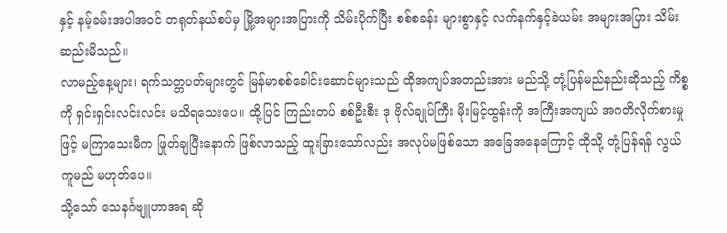နှင့် နမ့်ခမ်းအပါအဝင် တရုတ်နယ်စပ်မှ မြို့အများအပြားကို သိမ်းပိုက်ပြီး စစ်စခန်း များစွာနှင့် လက်နက်နှင့်ခဲယမ်း အများအပြား သိမ်းဆည်းမိသည်။
လာမည့်နေ့များ၊ ရက်သတ္တပတ်များတွင် မြန်မာစစ်ခေါင်းဆောင်များသည် ထိုအကျပ်အတည်းအား မည်သို့ တုံ့ပြန်မည်နည်းဆိုသည့် ကိစ္စကို ရှင်းရှင်းလင်းလင်း မသိရသေးပေ။ ထို့ပြင် ကြည်းတပ် စစ်ဦးစီး ဒု ဗိုလ်ချုပ်ကြီး မိုးမြင့်ထွန်းကို အကြီးအကျယ် အဂတိလိုက်စားမှုဖြင့် မကြာသေးမီက ဖြုတ်ချပြီးနောက် ဖြစ်လာသည့် ထူးခြားသော်လည်း အလုပ်မဖြစ်သော အခြေအနေကြောင့် ထိုသို့ တုံ့ပြန်ရန် လွယ်ကူမည် မဟုတ်ပေ။
သို့သော် သေနင်္ဂဗျူဟာအရ ဆို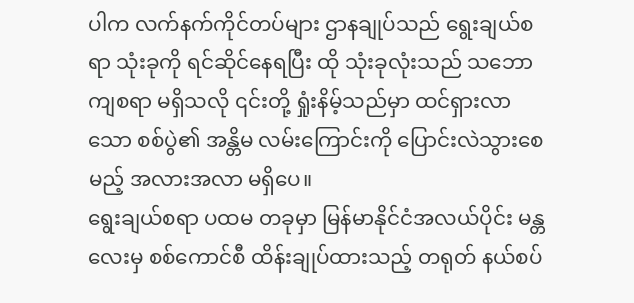ပါက လက်နက်ကိုင်တပ်များ ဌာနချုပ်သည် ရွေးချယ်စရာ သုံးခုကို ရင်ဆိုင်နေရပြီး ထို သုံးခုလုံးသည် သဘောကျစရာ မရှိသလို ၎င်းတို့ ရှုံးနိမ့်သည်မှာ ထင်ရှားလာသော စစ်ပွဲ၏ အန္တိမ လမ်းကြောင်းကို ပြောင်းလဲသွားစေမည့် အလားအလာ မရှိပေ။
ရွေးချယ်စရာ ပထမ တခုမှာ မြန်မာနိုင်ငံအလယ်ပိုင်း မန္တလေးမှ စစ်ကောင်စီ ထိန်းချုပ်ထားသည့် တရုတ် နယ်စပ်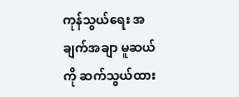ကုန်သွယ်ရေး အချက်အချာ မူဆယ်ကို ဆက်သွယ်ထား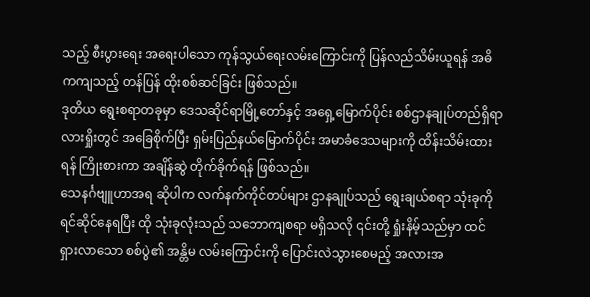သည့် စီးပွားရေး အရေးပါသော ကုန်သွယ်ရေးလမ်းကြောင်းကို ပြန်လည်သိမ်းယူရန် အဓိကကျသည့် တန်ပြန် ထိုးစစ်ဆင်ခြင်း ဖြစ်သည်။
ဒုတိယ ရွေးစရာတခုမှာ ဒေသဆိုင်ရာမြို့တော်နှင့် အရှေ့မြောက်ပိုင်း စစ်ဌာနချုပ်တည်ရှိရာ လားရှိုးတွင် အခြေစိုက်ပြီး ရှမ်းပြည်နယ်မြောက်ပိုင်း အမာခံဒေသများကို ထိန်းသိမ်းထားရန် ကြိုးစားကာ အချိန်ဆွဲ တိုက်ခိုက်ရန် ဖြစ်သည်။
သေနင်္ဂဗျူဟာအရ ဆိုပါက လက်နက်ကိုင်တပ်များ ဌာနချုပ်သည် ရွေးချယ်စရာ သုံးခုကို ရင်ဆိုင်နေရပြီး ထို သုံးခုလုံးသည် သဘောကျစရာ မရှိသလို ၎င်းတို့ ရှုံးနိမ့်သည်မှာ ထင်ရှားလာသော စစ်ပွဲ၏ အန္တိမ လမ်းကြောင်းကို ပြောင်းလဲသွားစေမည့် အလားအ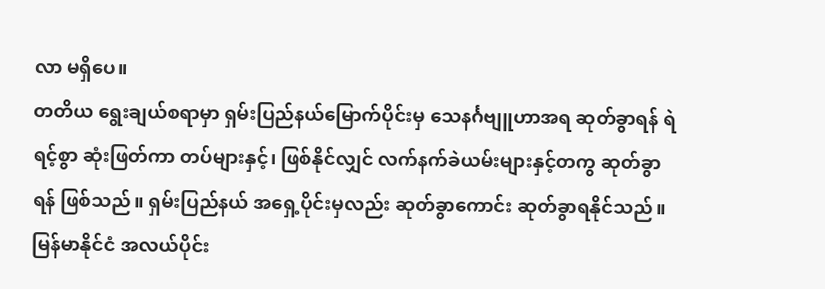လာ မရှိပေ။
တတိယ ရွေးချယ်စရာမှာ ရှမ်းပြည်နယ်မြောက်ပိုင်းမှ သေနင်္ဂဗျူဟာအရ ဆုတ်ခွာရန် ရဲရင့်စွာ ဆုံးဖြတ်ကာ တပ်များနှင့်၊ ဖြစ်နိုင်လျှင် လက်နက်ခဲယမ်းများနှင့်တကွ ဆုတ်ခွာရန် ဖြစ်သည်။ ရှမ်းပြည်နယ် အရှေ့ပိုင်းမှလည်း ဆုတ်ခွာကောင်း ဆုတ်ခွာရနိုင်သည်။ မြန်မာနိုင်ငံ အလယ်ပိုင်း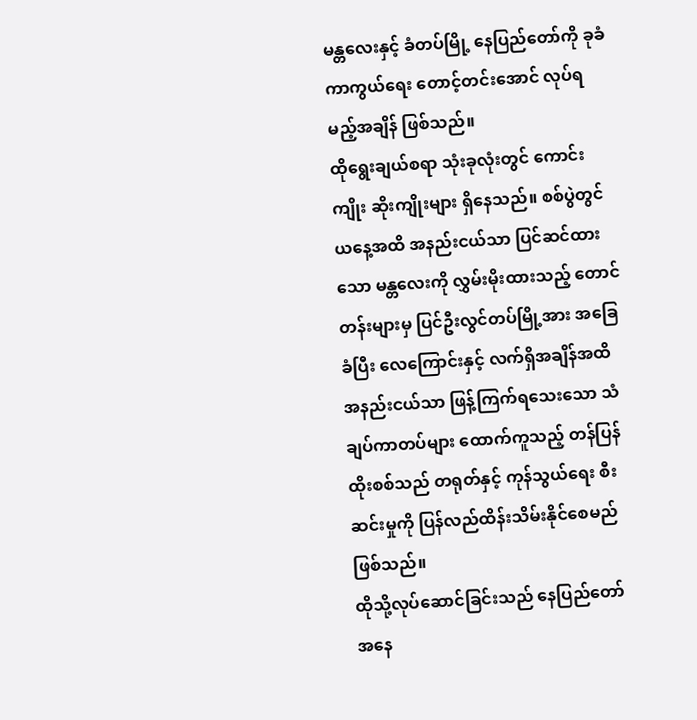မန္တလေးနှင့် ခံတပ်မြို့ နေပြည်တော်ကို ခုခံကာကွယ်ရေး တောင့်တင်းအောင် လုပ်ရမည့်အချိန် ဖြစ်သည်။
ထိုရွေးချယ်စရာ သုံးခုလုံးတွင် ကောင်းကျိုး ဆိုးကျိုးများ ရှိနေသည်။ စစ်ပွဲတွင် ယနေ့အထိ အနည်းငယ်သာ ပြင်ဆင်ထားသော မန္တလေးကို လွှမ်းမိုးထားသည့် တောင်တန်းများမှ ပြင်ဦးလွင်တပ်မြို့အား အခြေခံပြီး လေကြောင်းနှင့် လက်ရှိအချိန်အထိ အနည်းငယ်သာ ဖြန့်ကြက်ရသေးသော သံချပ်ကာတပ်များ ထောက်ကူသည့် တန်ပြန်ထိုးစစ်သည် တရုတ်နှင့် ကုန်သွယ်ရေး စီးဆင်းမှုကို ပြန်လည်ထိန်းသိမ်းနိုင်စေမည်ဖြစ်သည်။
ထိုသို့လုပ်ဆောင်ခြင်းသည် နေပြည်တော်အနေ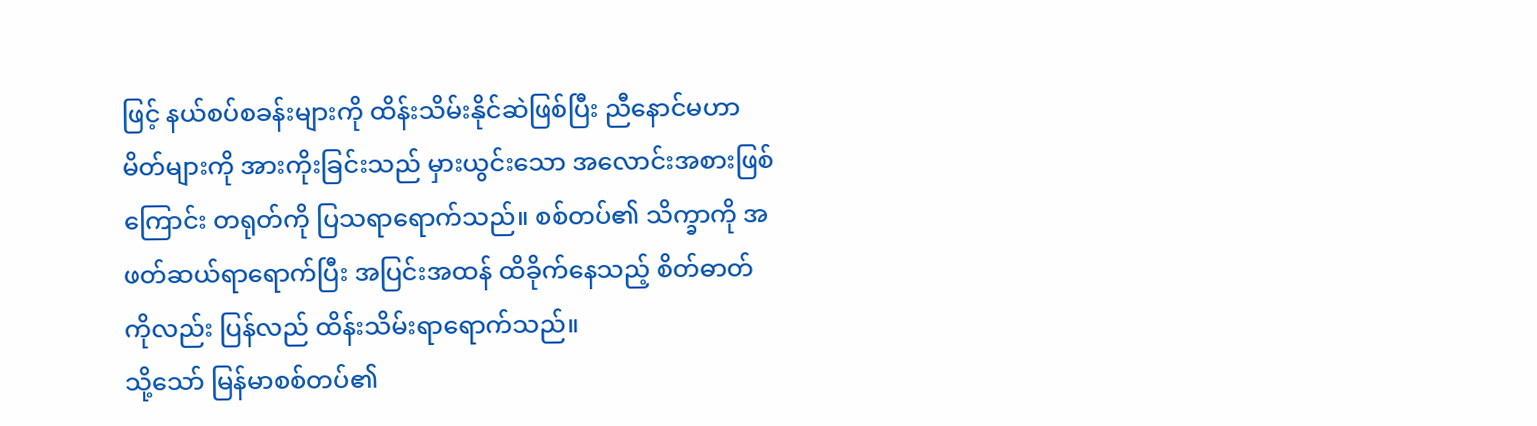ဖြင့် နယ်စပ်စခန်းများကို ထိန်းသိမ်းနိုင်ဆဲဖြစ်ပြီး ညီနောင်မဟာမိတ်များကို အားကိုးခြင်းသည် မှားယွင်းသော အလောင်းအစားဖြစ်ကြောင်း တရုတ်ကို ပြသရာရောက်သည်။ စစ်တပ်၏ သိက္ခာကို အဖတ်ဆယ်ရာရောက်ပြီး အပြင်းအထန် ထိခိုက်နေသည့် စိတ်ဓာတ်ကိုလည်း ပြန်လည် ထိန်းသိမ်းရာရောက်သည်။
သို့သော် မြန်မာစစ်တပ်၏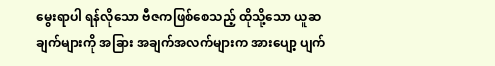မွေးရာပါ ရန်လိုသော ဗီဇကဖြစ်စေသည့် ထိုသို့သော ယူဆချက်များကို အခြား အချက်အလက်များက အားပျော့ ပျက်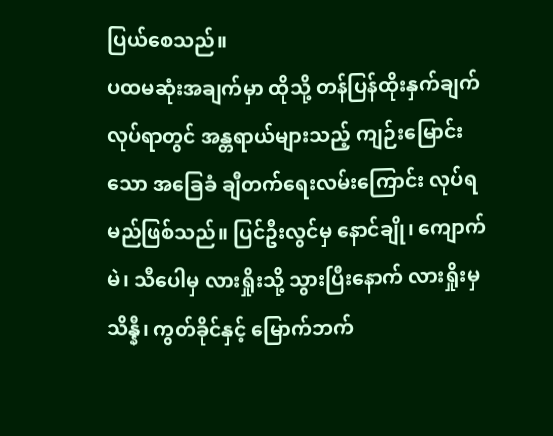ပြယ်စေသည်။
ပထမဆုံးအချက်မှာ ထိုသို့ တန်ပြန်ထိုးနှက်ချက်လုပ်ရာတွင် အန္တရာယ်များသည့် ကျဉ်းမြောင်းသော အခြေခံ ချီတက်ရေးလမ်းကြောင်း လုပ်ရမည်ဖြစ်သည်။ ပြင်ဦးလွင်မှ နောင်ချို၊ ကျောက်မဲ၊ သီပေါမှ လားရှိုးသို့ သွားပြီးနောက် လားရှိုးမှ သိန္နီ၊ ကွတ်ခိုင်နှင့် မြောက်ဘက်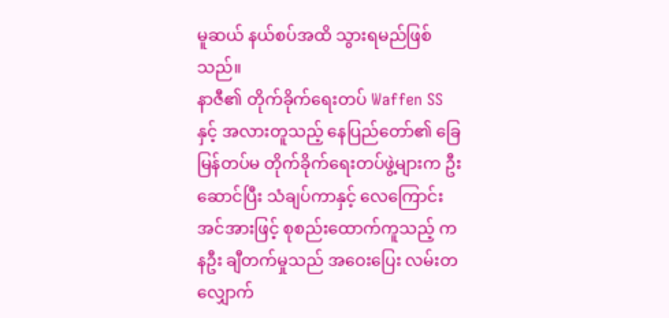မူဆယ် နယ်စပ်အထိ သွားရမည်ဖြစ်သည်။
နာဇီ၏ တိုက်ခိုက်ရေးတပ် Waffen SS နှင့် အလားတူသည့် နေပြည်တော်၏ ခြေမြန်တပ်မ တိုက်ခိုက်ရေးတပ်ဖွဲ့များက ဦးဆောင်ပြီး သံချပ်ကာနှင့် လေကြောင်းအင်အားဖြင့် စုစည်းထောက်ကူသည့် ကနဦး ချီတက်မှုသည် အဝေးပြေး လမ်းတလျှောက်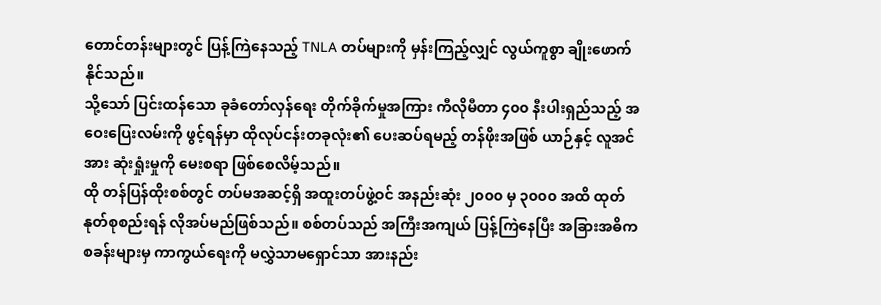တောင်တန်းများတွင် ပြန့်ကြဲနေသည့် TNLA တပ်များကို မှန်းကြည့်လျှင် လွယ်ကူစွာ ချိုးဖောက်နိုင်သည်။
သို့သော် ပြင်းထန်သော ခုခံတော်လှန်ရေး တိုက်ခိုက်မှုအကြား ကီလိုမီတာ ၄၀၀ နီးပါးရှည်သည့် အဝေးပြေးလမ်းကို ဖွင့်ရန်မှာ ထိုလုပ်ငန်းတခုလုံး၏ ပေးဆပ်ရမည့် တန်ဖိုးအဖြစ် ယာဉ်နှင့် လူအင်အား ဆုံးရှုံးမှုကို မေးစရာ ဖြစ်စေလိမ့်သည်။
ထို တန်ပြန်ထိုးစစ်တွင် တပ်မအဆင့်ရှိ အထူးတပ်ဖွဲ့ဝင် အနည်းဆုံး ၂၀၀၀ မှ ၃၀၀၀ အထိ ထုတ်နုတ်စုစည်းရန် လိုအပ်မည်ဖြစ်သည်။ စစ်တပ်သည် အကြီးအကျယ် ပြန့်ကြဲနေပြီး အခြားအဓိက စခန်းများမှ ကာကွယ်ရေးကို မလွှဲသာမရှောင်သာ အားနည်း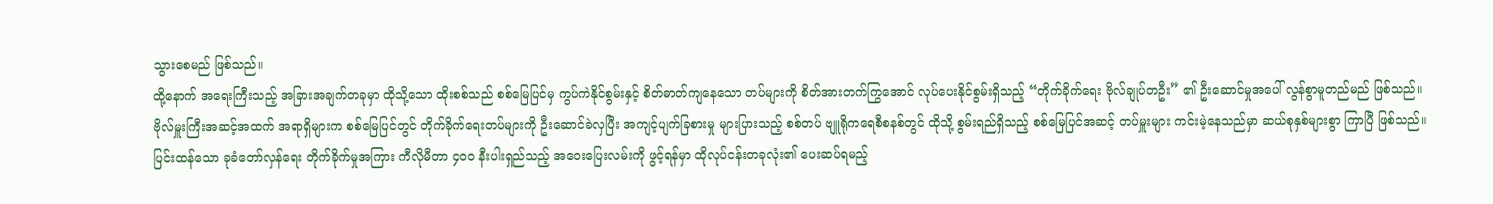သွားစေမည် ဖြစ်သည်။
ထို့နောက် အရေးကြီးသည့် အခြားအချက်တခုမှာ ထိုသို့သော ထိုးစစ်သည် စစ်မြေပြင်မှ ကွပ်ကဲနိုင်စွမ်းနှင့် စိတ်ဓာတ်ကျနေသော တပ်များကို စိတ်အားတက်ကြွအောင် လုပ်ပေးနိုင်စွမ်းရှိသည့် “တိုက်ခိုက်ရေး ဗိုလ်ချုပ်တဦး” ၏ ဦးဆောင်မှုအပေါ် လွန်စွာမူတည်မည် ဖြစ်သည်။
ဗိုလ်မှူးကြီးအဆင့်အထက် အရာရှိများက စစ်မြေပြင်တွင် တိုက်ခိုက်ရေးတပ်များကို ဦးဆောင်ခဲလှပြီး အကျင့်ပျက်ခြစားမှု များပြားသည့် စစ်တပ် ဗျူရိုကရေစီစနစ်တွင် ထိုသို့ စွမ်းရည်ရှိသည့် စစ်မြေပြင်အဆင့် တပ်မှူးများ ကင်းမဲ့နေသည်မှာ ဆယ်စုနှစ်များစွာ ကြာပြီ ဖြစ်သည်။
ပြင်းထန်သော ခုခံတော်လှန်ရေး တိုက်ခိုက်မှုအကြား ကီလိုမီတာ ၄၀၀ နီးပါးရှည်သည့် အဝေးပြေးလမ်းကို ဖွင့်ရန်မှာ ထိုလုပ်ငန်းတခုလုံး၏ ပေးဆပ်ရမည့်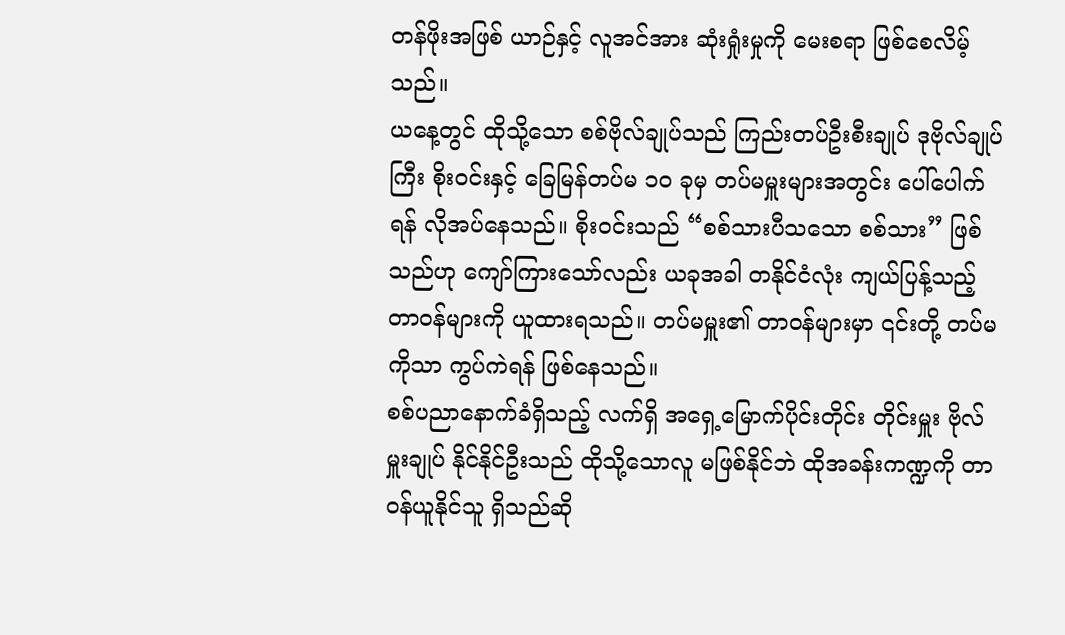တန်ဖိုးအဖြစ် ယာဉ်နှင့် လူအင်အား ဆုံးရှုံးမှုကို မေးစရာ ဖြစ်စေလိမ့်သည်။
ယနေ့တွင် ထိုသို့သော စစ်ဗိုလ်ချုပ်သည် ကြည်းတပ်ဦးစီးချုပ် ဒုဗိုလ်ချုပ်ကြီး စိုးဝင်းနှင့် ခြေမြန်တပ်မ ၁၀ ခုမှ တပ်မမှူးများအတွင်း ပေါ်ပေါက်ရန် လိုအပ်နေသည်။ စိုးဝင်းသည် “စစ်သားပီသသော စစ်သား” ဖြစ်သည်ဟု ကျော်ကြားသော်လည်း ယခုအခါ တနိုင်ငံလုံး ကျယ်ပြန့်သည့် တာဝန်များကို ယူထားရသည်။ တပ်မမှူး၏ တာဝန်များမှာ ၎င်းတို့ တပ်မကိုသာ ကွပ်ကဲရန် ဖြစ်နေသည်။
စစ်ပညာနောက်ခံရှိသည့် လက်ရှိ အရှေ့မြောက်ပိုင်းတိုင်း တိုင်းမှူး ဗိုလ်မှူးချုပ် နိုင်နိုင်ဦးသည် ထိုသို့သောလူ မဖြစ်နိုင်ဘဲ ထိုအခန်းကဏ္ဍကို တာဝန်ယူနိုင်သူ ရှိသည်ဆို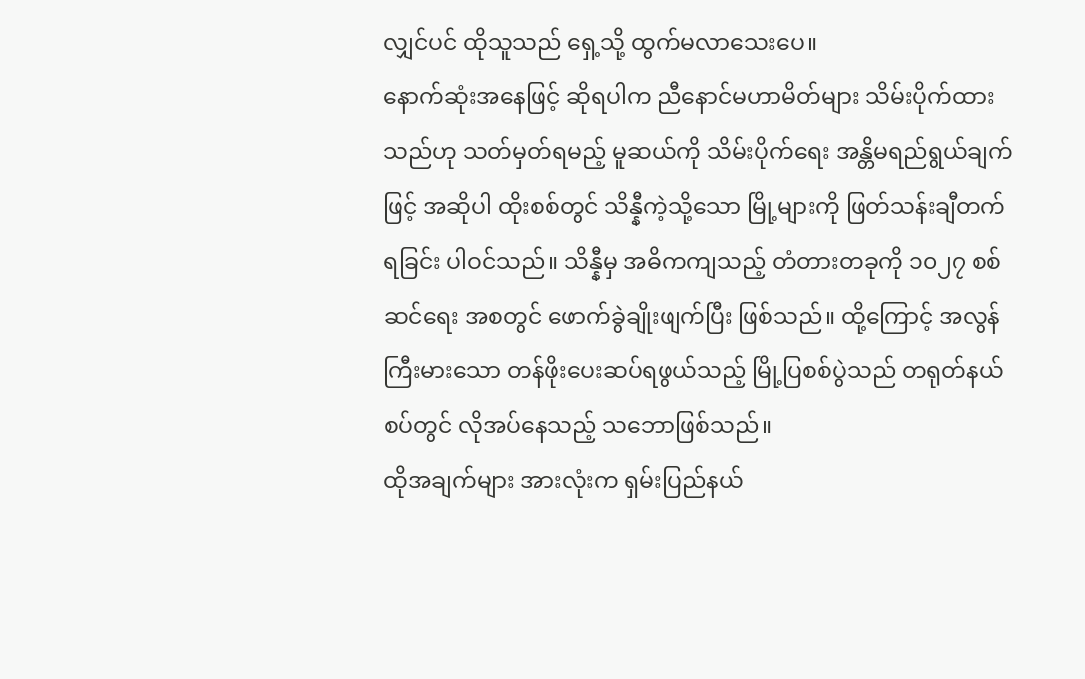လျှင်ပင် ထိုသူသည် ရှေ့သို့ ထွက်မလာသေးပေ။
နောက်ဆုံးအနေဖြင့် ဆိုရပါက ညီနောင်မဟာမိတ်များ သိမ်းပိုက်ထားသည်ဟု သတ်မှတ်ရမည့် မူဆယ်ကို သိမ်းပိုက်ရေး အန္တိမရည်ရွယ်ချက်ဖြင့် အဆိုပါ ထိုးစစ်တွင် သိန္နီကဲ့သို့သော မြို့များကို ဖြတ်သန်းချီတက်ရခြင်း ပါဝင်သည်။ သိန္နီမှ အဓိကကျသည့် တံတားတခုကို ၁၀၂၇ စစ်ဆင်ရေး အစတွင် ဖောက်ခွဲချိုးဖျက်ပြီး ဖြစ်သည်။ ထို့ကြောင့် အလွန်ကြီးမားသော တန်ဖိုးပေးဆပ်ရဖွယ်သည့် မြို့ပြစစ်ပွဲသည် တရုတ်နယ်စပ်တွင် လိုအပ်နေသည့် သဘောဖြစ်သည်။
ထိုအချက်များ အားလုံးက ရှမ်းပြည်နယ်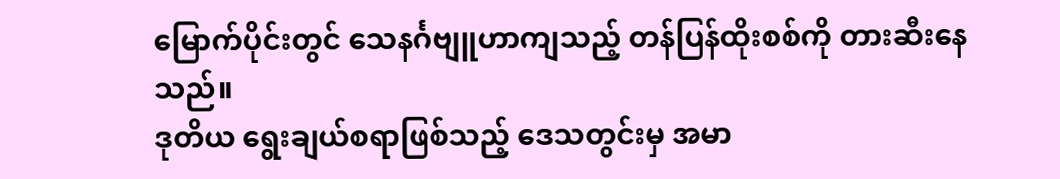မြောက်ပိုင်းတွင် သေနင်္ဂဗျူဟာကျသည့် တန်ပြန်ထိုးစစ်ကို တားဆီးနေသည်။
ဒုတိယ ရွေးချယ်စရာဖြစ်သည့် ဒေသတွင်းမှ အမာ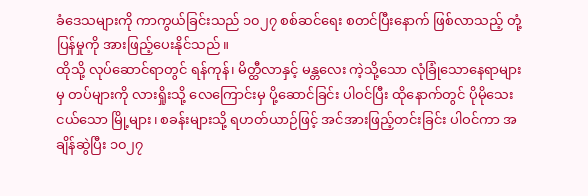ခံဒေသများကို ကာကွယ်ခြင်းသည် ၁၀၂၇ စစ်ဆင်ရေး စတင်ပြီးနောက် ဖြစ်လာသည့် တုံ့ပြန်မှုကို အားဖြည့်ပေးနိုင်သည်။
ထိုသို့ လုပ်ဆောင်ရာတွင် ရန်ကုန်၊ မိတ္ထီလာနှင့် မန္တလေး ကဲ့သို့သော လုံခြုံသောနေရာများမှ တပ်များကို လားရှိုးသို့ လေကြောင်းမှ ပို့ဆောင်ခြင်း ပါဝင်ပြီး ထိုနောက်တွင် ပိုမိုသေးငယ်သော မြို့များ၊ စခန်းများသို့ ရဟတ်ယာဉ်ဖြင့် အင်အားဖြည့်တင်းခြင်း ပါဝင်ကာ အချိန်ဆွဲပြီး ၁၀၂၇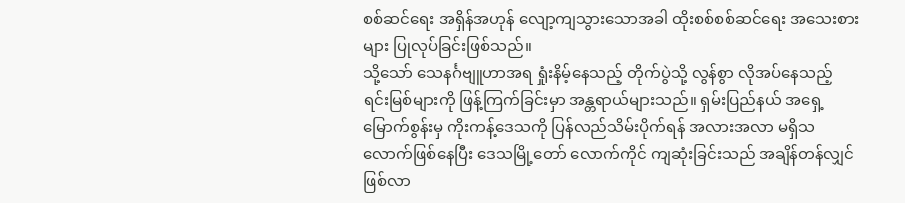စစ်ဆင်ရေး အရှိန်အဟုန် လျော့ကျသွားသောအခါ ထိုးစစ်စစ်ဆင်ရေး အသေးစားများ ပြုလုပ်ခြင်းဖြစ်သည်။
သို့သော် သေနင်္ဂဗျူဟာအရ ရှုံးနိမ့်နေသည့် တိုက်ပွဲသို့ လွန်စွာ လိုအပ်နေသည့် ရင်းမြစ်များကို ဖြန့်ကြက်ခြင်းမှာ အန္တရာယ်များသည်။ ရှမ်းပြည်နယ် အရှေ့မြောက်စွန်းမှ ကိုးကန့်ဒေသကို ပြန်လည်သိမ်းပိုက်ရန် အလားအလာ မရှိသလောက်ဖြစ်နေပြီး ဒေသမြို့တော် လောက်ကိုင် ကျဆုံးခြင်းသည် အချိန်တန်လျှင် ဖြစ်လာ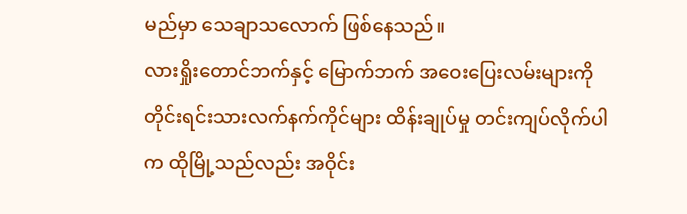မည်မှာ သေချာသလောက် ဖြစ်နေသည်။
လားရှိုးတောင်ဘက်နှင့် မြောက်ဘက် အဝေးပြေးလမ်းများကို တိုင်းရင်းသားလက်နက်ကိုင်များ ထိန်းချုပ်မှု တင်းကျပ်လိုက်ပါက ထိုမြို့သည်လည်း အဝိုင်း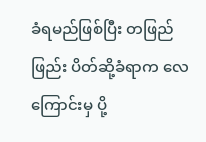ခံရမည်ဖြစ်ပြီး တဖြည်ဖြည်း ပိတ်ဆို့ခံရာက လေကြောင်းမှ ပို့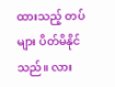ထားသည့် တပ်များ ပိတ်မိနိုင်သည်။ လား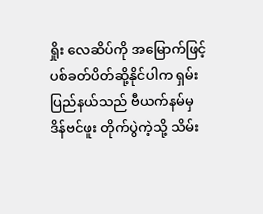ရှိုး လေဆိပ်ကို အမြောက်ဖြင့် ပစ်ခတ်ပိတ်ဆို့နိုင်ပါက ရှမ်းပြည်နယ်သည် ဗီယက်နမ်မှ ဒိန်ဗင်ဖူး တိုက်ပွဲကဲ့သို့ သိမ်း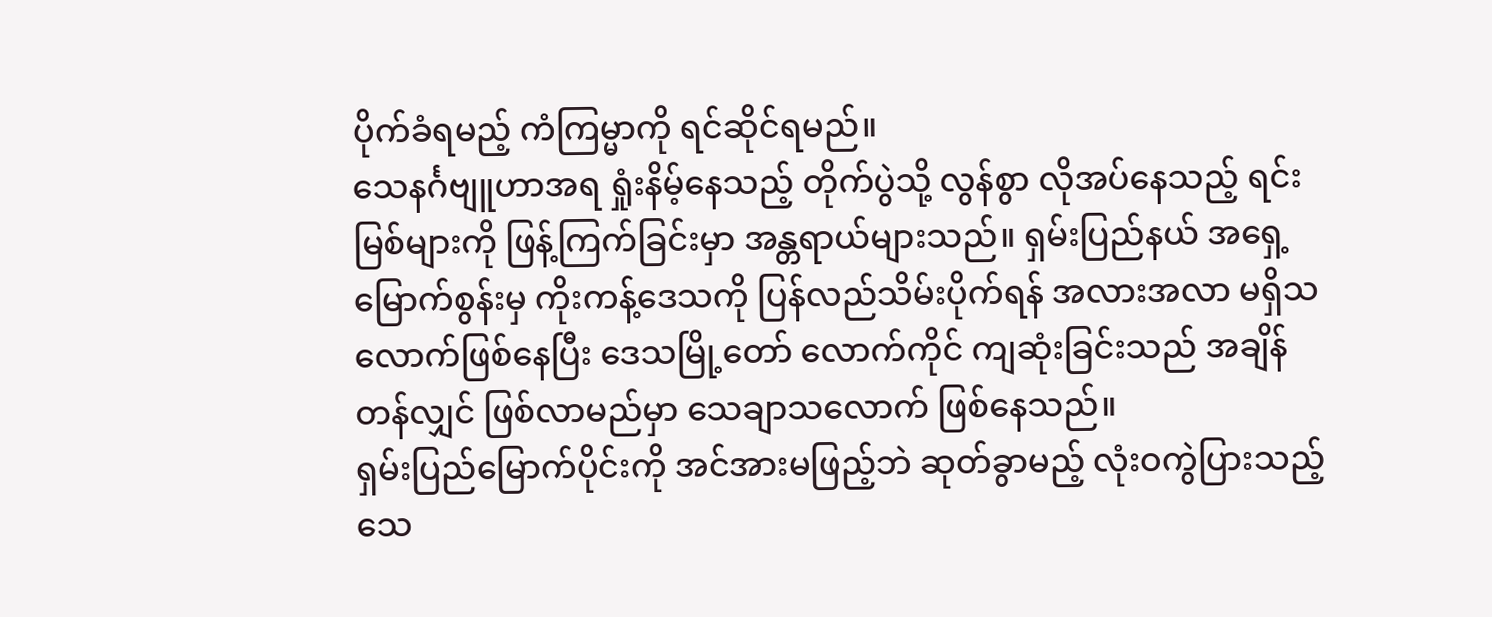ပိုက်ခံရမည့် ကံကြမ္မာကို ရင်ဆိုင်ရမည်။
သေနင်္ဂဗျူဟာအရ ရှုံးနိမ့်နေသည့် တိုက်ပွဲသို့ လွန်စွာ လိုအပ်နေသည့် ရင်းမြစ်များကို ဖြန့်ကြက်ခြင်းမှာ အန္တရာယ်များသည်။ ရှမ်းပြည်နယ် အရှေ့မြောက်စွန်းမှ ကိုးကန့်ဒေသကို ပြန်လည်သိမ်းပိုက်ရန် အလားအလာ မရှိသလောက်ဖြစ်နေပြီး ဒေသမြို့တော် လောက်ကိုင် ကျဆုံးခြင်းသည် အချိန်တန်လျှင် ဖြစ်လာမည်မှာ သေချာသလောက် ဖြစ်နေသည်။
ရှမ်းပြည်မြောက်ပိုင်းကို အင်အားမဖြည့်ဘဲ ဆုတ်ခွာမည့် လုံးဝကွဲပြားသည့် သေ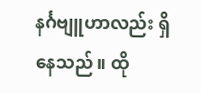နင်္ဂဗျူဟာလည်း ရှိနေသည်။ ထို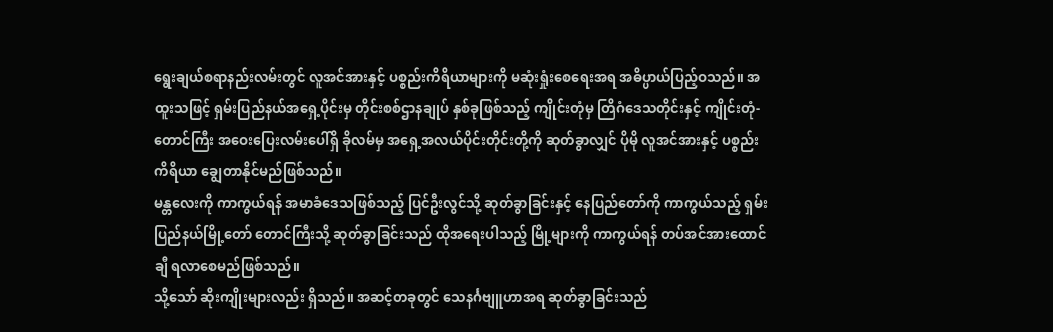ရွေးချယ်စရာနည်းလမ်းတွင် လူအင်အားနှင့် ပစ္စည်းကိရိယာများကို မဆုံးရှုံးစေရေးအရ အဓိပ္ပာယ်ပြည့်ဝသည်။ အထူးသဖြင့် ရှမ်းပြည်နယ်အရှေ့ပိုင်းမှ တိုင်းစစ်ဌာနချုပ် နှစ်ခုဖြစ်သည့် ကျိုင်းတုံမှ တြိဂံဒေသတိုင်းနှင့် ကျိုင်းတုံ-တောင်ကြီး အဝေးပြေးလမ်းပေါ်ရှိ ခိုလမ်မှ အရှေ့အလယ်ပိုင်းတိုင်းတို့ကို ဆုတ်ခွာလျှင် ပိုမို လူအင်အားနှင့် ပစ္စည်းကိရိယာ ချွေတာနိုင်မည်ဖြစ်သည်။
မန္တလေးကို ကာကွယ်ရန် အမာခံဒေသဖြစ်သည့် ပြင်ဦးလွင်သို့ ဆုတ်ခွာခြင်းနှင့် နေပြည်တော်ကို ကာကွယ်သည့် ရှမ်းပြည်နယ်မြို့တော် တောင်ကြီးသို့ ဆုတ်ခွာခြင်းသည် ထိုအရေးပါသည့် မြို့များကို ကာကွယ်ရန် တပ်အင်အားထောင်ချီ ရလာစေမည်ဖြစ်သည်။
သို့သော် ဆိုးကျိုးများလည်း ရှိသည်။ အဆင့်တခုတွင် သေနင်္ဂဗျူဟာအရ ဆုတ်ခွာခြင်းသည်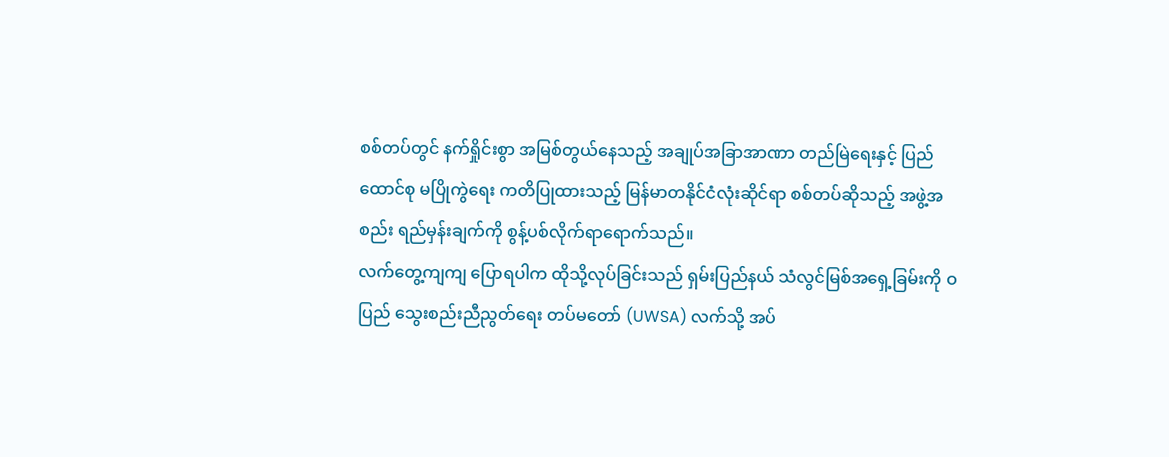စစ်တပ်တွင် နက်ရှိုင်းစွာ အမြစ်တွယ်နေသည့် အချုပ်အခြာအာဏာ တည်မြဲရေးနှင့် ပြည်ထောင်စု မပြိုကွဲရေး ကတိပြုထားသည့် မြန်မာတနိုင်ငံလုံးဆိုင်ရာ စစ်တပ်ဆိုသည့် အဖွဲ့အစည်း ရည်မှန်းချက်ကို စွန့်ပစ်လိုက်ရာရောက်သည်။
လက်တွေ့ကျကျ ပြောရပါက ထိုသို့လုပ်ခြင်းသည် ရှမ်းပြည်နယ် သံလွင်မြစ်အရှေ့ခြမ်းကို ဝ ပြည် သွေးစည်းညီညွတ်ရေး တပ်မတော် (UWSA) လက်သို့ အပ်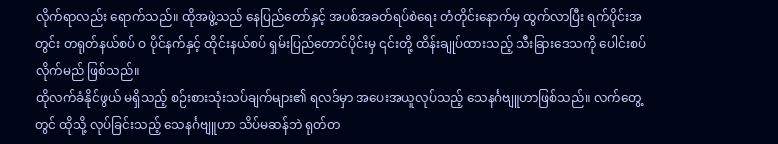လိုက်ရာလည်း ရောက်သည်။ ထိုအဖွဲ့သည် နေပြည်တော်နှင့် အပစ်အခတ်ရပ်စဲရေး တံတိုင်းနောက်မှ ထွက်လာပြီး ရက်ပိုင်းအတွင်း တရုတ်နယ်စပ် ဝ ပိုင်နက်နှင့် ထိုင်းနယ်စပ် ရှမ်းပြည်တောင်ပိုင်းမှ ၎င်းတို့ ထိန်းချုပ်ထားသည့် သီးခြားဒေသကို ပေါင်းစပ်လိုက်မည် ဖြစ်သည်။
ထိုလက်ခံနိုင်ဖွယ် မရှိသည့် စဉ်းစားသုံးသပ်ချက်များ၏ ရလဒ်မှာ အပေးအယူလုပ်သည့် သေနင်္ဂဗျူဟာဖြစ်သည်။ လက်တွေ့တွင် ထိုသို့ လုပ်ခြင်းသည့် သေနင်္ဂဗျူဟာ သိပ်မဆန်ဘဲ ရုတ်တ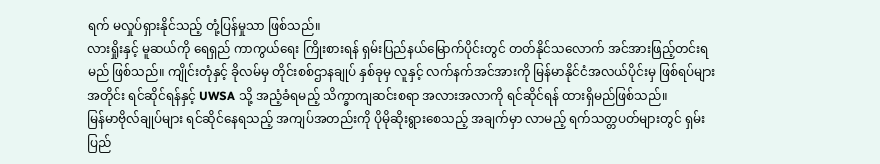ရက် မလှုပ်ရှားနိုင်သည့် တုံ့ပြန်မှုသာ ဖြစ်သည်။
လားရှိုးနှင့် မူဆယ်ကို ရေရှည် ကာကွယ်ရေး ကြိုးစားရန် ရှမ်းပြည်နယ်မြောက်ပိုင်းတွင် တတ်နိုင်သလောက် အင်အားဖြည့်တင်းရမည် ဖြစ်သည်။ ကျိုင်းတုံနှင့် ခိုလမ်မှ တိုင်းစစ်ဌာနချုပ် နှစ်ခုမှ လူနှင့် လက်နက်အင်အားကို မြန်မာနိုင်ငံအလယ်ပိုင်းမှ ဖြစ်ရပ်များအတိုင်း ရင်ဆိုင်ရန်နှင့် UWSA သို့ အညံ့ခံရမည့် သိက္ခာကျဆင်းစရာ အလားအလာကို ရင်ဆိုင်ရန် ထားရှိမည်ဖြစ်သည်။
မြန်မာဗိုလ်ချုပ်များ ရင်ဆိုင်နေရသည့် အကျပ်အတည်းကို ပိုမိုဆိုးရွားစေသည့် အချက်မှာ လာမည့် ရက်သတ္တပတ်များတွင် ရှမ်းပြည်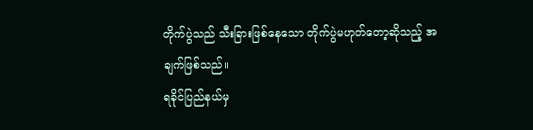တိုက်ပွဲသည် သီးခြားဖြစ်နေသော တိုက်ပွဲမဟုတ်တော့ဆိုသည့် အချက်ဖြစ်သည်။
ရခိုင်ပြည်နယ်မှ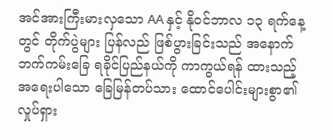အင်အားကြီးမားလှသော AA နှင့် နိုဝင်ဘာလ ၁၃ ရက်နေ့တွင် တိုက်ပွဲများ ပြန်လည် ဖြစ်ပွားခြင်းသည် အနောက်ဘက်ကမ်းခြေ ရခိုင်ပြည်နယ်ကို ကာကွယ်ရန် ထားသည့် အရေးပါသော ခြေမြန်တပ်သား ထောင်ပေါင်းများစွာ၏ လှုပ်ရှား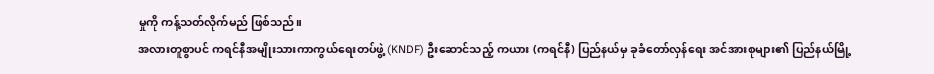မှုကို ကန့်သတ်လိုက်မည် ဖြစ်သည်။
အလားတူစွာပင် ကရင်နီအမျိုးသားကာကွယ်ရေးတပ်ဖွဲ့ (KNDF) ဦးဆောင်သည့် ကယား (ကရင်နီ) ပြည်နယ်မှ ခုခံတော်လှန်ရေး အင်အားစုများ၏ ပြည်နယ်မြို့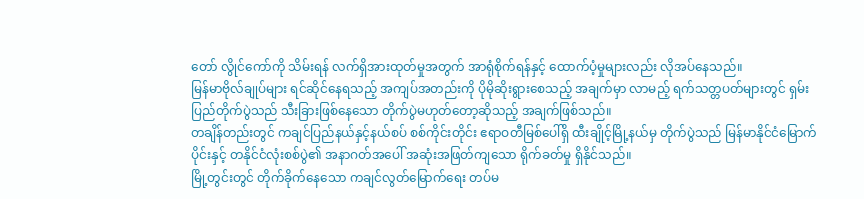တော် လွိုင်ကော်ကို သိမ်းရန် လက်ရှိအားထုတ်မှုအတွက် အာရုံစိုက်ရန်နှင့် ထောက်ပံ့မှုများလည်း လိုအပ်နေသည်။
မြန်မာဗိုလ်ချုပ်များ ရင်ဆိုင်နေရသည့် အကျပ်အတည်းကို ပိုမိုဆိုးရွားစေသည့် အချက်မှာ လာမည့် ရက်သတ္တပတ်များတွင် ရှမ်းပြည်တိုက်ပွဲသည် သီးခြားဖြစ်နေသော တိုက်ပွဲမဟုတ်တော့ဆိုသည့် အချက်ဖြစ်သည်။
တချိန်တည်းတွင် ကချင်ပြည်နယ်နှင့်နယ်စပ် စစ်ကိုင်းတိုင်း ဧရာဝတီမြစ်ပေါ်ရှိ ထီးချိုင့်မြို့နယ်မှ တိုက်ပွဲသည် မြန်မာနိုင်ငံမြောက်ပိုင်းနှင့် တနိုင်ငံလုံးစစ်ပွဲ၏ အနာဂတ်အပေါ် အဆုံးအဖြတ်ကျသော ရိုက်ခတ်မှု ရှိနိုင်သည်။
မြို့တွင်းတွင် တိုက်ခိုက်နေသော ကချင်လွတ်မြောက်ရေး တပ်မ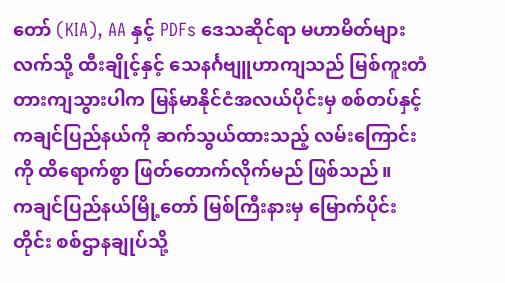တော် (KIA), AA နှင့် PDFs ဒေသဆိုင်ရာ မဟာမိတ်များလက်သို့ ထီးချိုင့်နှင့် သေနင်္ဂဗျူဟာကျသည် မြစ်ကူးတံတားကျသွားပါက မြန်မာနိုင်ငံအလယ်ပိုင်းမှ စစ်တပ်နှင့် ကချင်ပြည်နယ်ကို ဆက်သွယ်ထားသည့် လမ်းကြောင်းကို ထိရောက်စွာ ဖြတ်တောက်လိုက်မည် ဖြစ်သည်။
ကချင်ပြည်နယ်မြို့တော် မြစ်ကြီးနားမှ မြောက်ပိုင်းတိုင်း စစ်ဌာနချုပ်သို့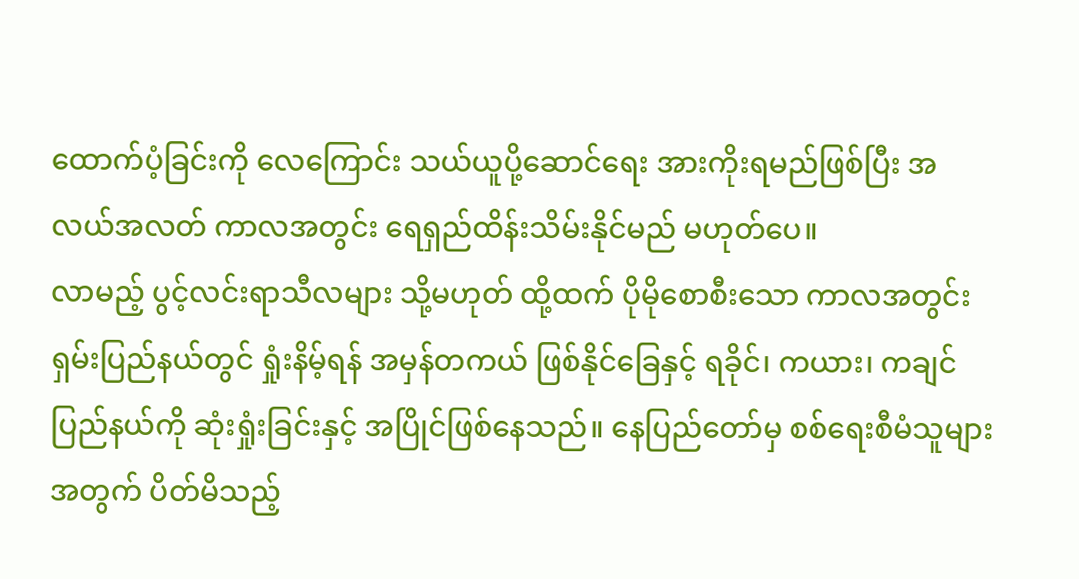ထောက်ပံ့ခြင်းကို လေကြောင်း သယ်ယူပို့ဆောင်ရေး အားကိုးရမည်ဖြစ်ပြီး အလယ်အလတ် ကာလအတွင်း ရေရှည်ထိန်းသိမ်းနိုင်မည် မဟုတ်ပေ။
လာမည့် ပွင့်လင်းရာသီလများ သို့မဟုတ် ထို့ထက် ပိုမိုစောစီးသော ကာလအတွင်း ရှမ်းပြည်နယ်တွင် ရှုံးနိမ့်ရန် အမှန်တကယ် ဖြစ်နိုင်ခြေနှင့် ရခိုင်၊ ကယား၊ ကချင်ပြည်နယ်ကို ဆုံးရှုံးခြင်းနှင့် အပြိုင်ဖြစ်နေသည်။ နေပြည်တော်မှ စစ်ရေးစီမံသူများအတွက် ပိတ်မိသည့်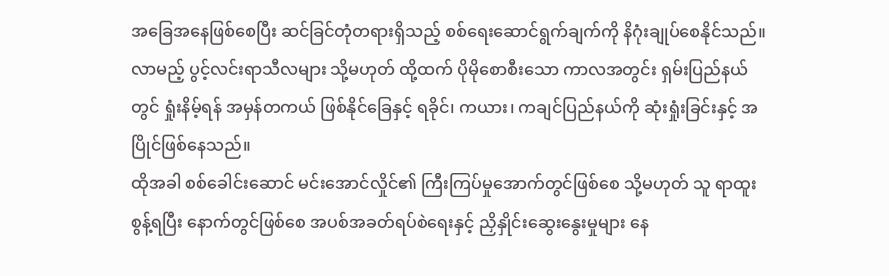အခြေအနေဖြစ်စေပြီး ဆင်ခြင်တုံတရားရှိသည့် စစ်ရေးဆောင်ရွက်ချက်ကို နိဂုံးချုပ်စေနိုင်သည်။
လာမည့် ပွင့်လင်းရာသီလများ သို့မဟုတ် ထို့ထက် ပိုမိုစောစီးသော ကာလအတွင်း ရှမ်းပြည်နယ်တွင် ရှုံးနိမ့်ရန် အမှန်တကယ် ဖြစ်နိုင်ခြေနှင့် ရခိုင်၊ ကယား၊ ကချင်ပြည်နယ်ကို ဆုံးရှုံးခြင်းနှင့် အပြိုင်ဖြစ်နေသည်။
ထိုအခါ စစ်ခေါင်းဆောင် မင်းအောင်လှိုင်၏ ကြီးကြပ်မှုအောက်တွင်ဖြစ်စေ သို့မဟုတ် သူ ရာထူးစွန့်ရပြီး နောက်တွင်ဖြစ်စေ အပစ်အခတ်ရပ်စဲရေးနှင့် ညှိနှိုင်းဆွေးနွေးမှုများ နေ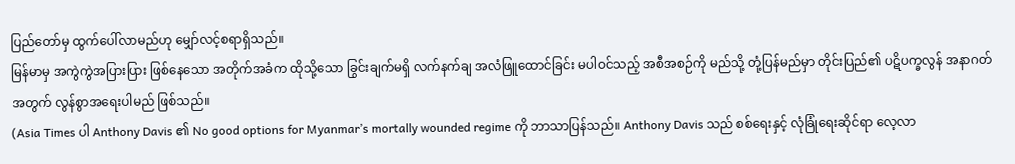ပြည်တော်မှ ထွက်ပေါ်လာမည်ဟု မျှော်လင့်စရာရှိသည်။
မြန်မာမှ အကွဲကွဲအပြားပြား ဖြစ်နေသော အတိုက်အခံက ထိုသို့သော ခြွင်းချက်မရှိ လက်နက်ချ အလံဖြူထောင်ခြင်း မပါဝင်သည့် အစီအစဉ်ကို မည်သို့ တုံ့ပြန်မည်မှာ တိုင်းပြည်၏ ပဋိပက္ခလွန် အနာဂတ်အတွက် လွန်စွာအရေးပါမည် ဖြစ်သည်။
(Asia Times ပါ Anthony Davis ၏ No good options for Myanmar’s mortally wounded regime ကို ဘာသာပြန်သည်။ Anthony Davis သည် စစ်ရေးနှင့် လုံခြုံရေးဆိုင်ရာ လေ့လာ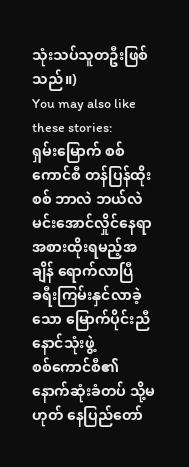သုံးသပ်သူတဦးဖြစ်သည်။)
You may also like these stories:
ရှမ်းမြောက် စစ်ကောင်စီ တန်ပြန်ထိုးစစ် ဘာလဲ ဘယ်လဲ
မင်းအောင်လှိုင်နေရာ အစားထိုးရမည့်အချိန် ရောက်လာပြီ
ခရီးကြမ်းနှင်လာခဲ့သော မြောက်ပိုင်းညီနောင်သုံးဖွဲ့
စစ်ကောင်စီ၏ နောက်ဆုံးခံတပ် သို့မဟုတ် နေပြည်တော်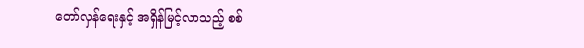တော်လှန်ရေးနှင့် အရှိန်မြင့်လာသည့် စစ်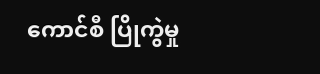ကောင်စီ ပြိုကွဲမှု